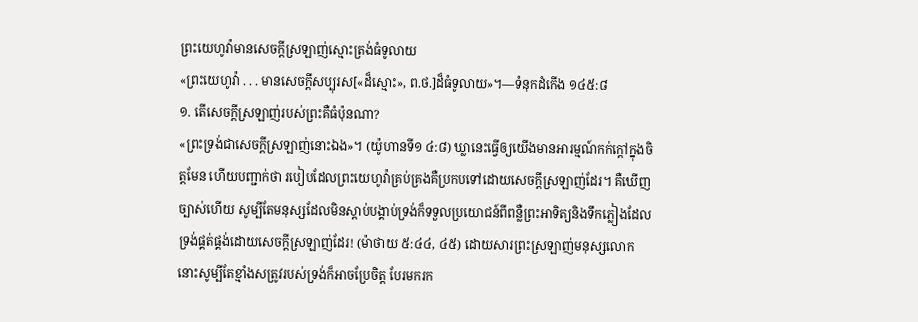ព្រះយេហូវ៉ាមានសេចក្ដីស្រឡាញ់ស្មោះត្រង់ធំទូលាយ
«ព្រះយេហូវ៉ា . . . មានសេចក្ដីសប្បុរស[«ដ៏ស្មោះ», ព.ថ.]ដ៏ធំទូលាយ»។—ទំនុកដំកើង ១៤៥:៨
១. តើសេចក្ដីស្រឡាញ់របស់ព្រះគឺធំប៉ុនណា?
«ព្រះទ្រង់ជាសេចក្ដីស្រឡាញ់នោះឯង»។ (យ៉ូហានទី១ ៤:៨) ឃ្លានេះធ្វើឲ្យយើងមានអារម្មណ៍កក់ក្ដៅក្នុងចិត្តមែន ហើយបញ្ជាក់ថា របៀបដែលព្រះយេហូវ៉ាគ្រប់គ្រងគឺប្រកបទៅដោយសេចក្ដីស្រឡាញ់ដែរ។ គឺឃើញច្បាស់ហើយ សូម្បីតែមនុស្សដែលមិនស្ដាប់បង្គាប់ទ្រង់ក៏ទទួលប្រយោជន៍ពីពន្លឺព្រះអាទិត្យនិងទឹកភ្លៀងដែលទ្រង់ផ្គត់ផ្គង់ដោយសេចក្ដីស្រឡាញ់ដែរ! (ម៉ាថាយ ៥:៤៤, ៤៥) ដោយសារព្រះស្រឡាញ់មនុស្សលោក នោះសូម្បីតែខ្មាំងសត្រូវរបស់ទ្រង់ក៏អាចប្រែចិត្ត បែរមករក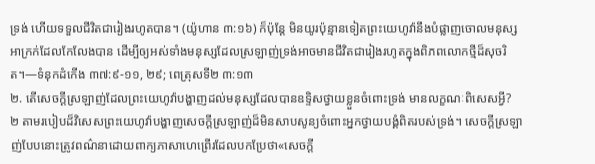ទ្រង់ ហើយទទួលជីវិតជារៀងរហូតបាន។ (យ៉ូហាន ៣:១៦) ក៏ប៉ុន្តែ មិនយូរប៉ុន្មានទៀតព្រះយេហូវ៉ានឹងបំផ្លាញចោលមនុស្សអាក្រក់ដែលកែលែងបាន ដើម្បីឲ្យអស់ទាំងមនុស្សដែលស្រឡាញ់ទ្រង់អាចមានជីវិតជារៀងរហូតក្នុងពិភពលោកថ្មីដ៏សុចរិត។—ទំនុកដំកើង ៣៧:៩-១១, ២៩; ពេត្រុសទី២ ៣:១៣
២. តើសេចក្ដីស្រឡាញ់ដែលព្រះយេហូវ៉ាបង្ហាញដល់មនុស្សដែលបានឧទ្ទិសថ្វាយខ្លួនចំពោះទ្រង់ មានលក្ខណៈពិសេសអ្វី?
២ តាមរបៀបដ៏វិសេសព្រះយេហូវ៉ាបង្ហាញសេចក្ដីស្រឡាញ់ដ៏មិនសាបសូន្យចំពោះអ្នកថ្វាយបង្គំពិតរបស់ទ្រង់។ សេចក្ដីស្រឡាញ់បែបនោះត្រូវពណ៌នាដោយពាក្យភាសាហេព្រើរដែលបកប្រែថា«សេចក្ដី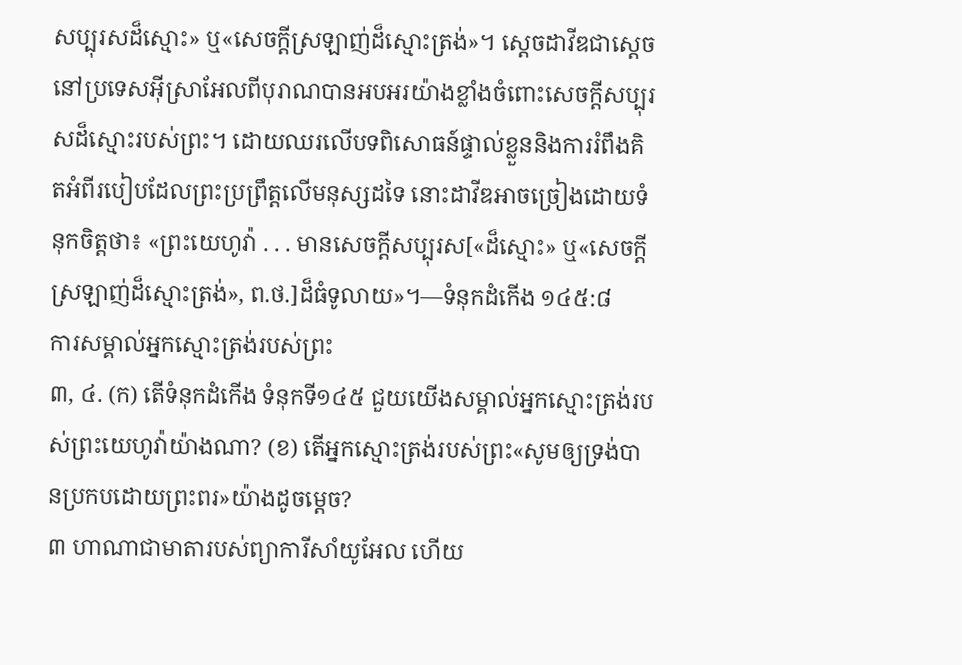សប្បុរសដ៏ស្មោះ» ឬ«សេចក្ដីស្រឡាញ់ដ៏ស្មោះត្រង់»។ ស្តេចដាវីឌជាស្តេចនៅប្រទេសអ៊ីស្រាអែលពីបុរាណបានអបអរយ៉ាងខ្លាំងចំពោះសេចក្ដីសប្បុរសដ៏ស្មោះរបស់ព្រះ។ ដោយឈរលើបទពិសោធន៍ផ្ទាល់ខ្លួននិងការរំពឹងគិតអំពីរបៀបដែលព្រះប្រព្រឹត្តលើមនុស្សដទៃ នោះដាវីឌអាចច្រៀងដោយទំនុកចិត្តថា៖ «ព្រះយេហូវ៉ា . . . មានសេចក្ដីសប្បុរស[«ដ៏ស្មោះ» ឬ«សេចក្ដីស្រឡាញ់ដ៏ស្មោះត្រង់», ព.ថ.]ដ៏ធំទូលាយ»។—ទំនុកដំកើង ១៤៥:៨
ការសម្គាល់អ្នកស្មោះត្រង់របស់ព្រះ
៣, ៤. (ក) តើទំនុកដំកើង ទំនុកទី១៤៥ ជួយយើងសម្គាល់អ្នកស្មោះត្រង់របស់ព្រះយេហូវ៉ាយ៉ាងណា? (ខ) តើអ្នកស្មោះត្រង់របស់ព្រះ«សូមឲ្យទ្រង់បានប្រកបដោយព្រះពរ»យ៉ាងដូចម្ដេច?
៣ ហាណាជាមាតារបស់ព្យាការីសាំយូអែល ហើយ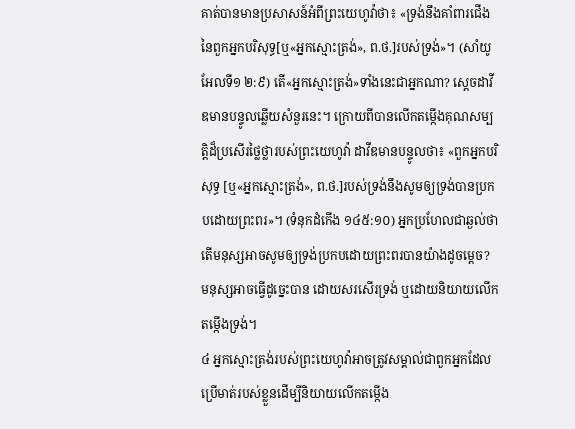គាត់បានមានប្រសាសន៍អំពីព្រះយេហូវ៉ាថា៖ «ទ្រង់នឹងគាំពារជើងនៃពួកអ្នកបរិសុទ្ធ[ឬ«អ្នកស្មោះត្រង់», ព.ថ.]របស់ទ្រង់»។ (សាំយូអែលទី១ ២:៩) តើ«អ្នកស្មោះត្រង់»ទាំងនេះជាអ្នកណា? ស្តេចដាវីឌមានបន្ទូលឆ្លើយសំនួរនេះ។ ក្រោយពីបានលើកតម្កើងគុណសម្បត្ដិដ៏ប្រសើរថ្លៃថ្លារបស់ព្រះយេហូវ៉ា ដាវីឌមានបន្ទូលថា៖ «ពួកអ្នកបរិសុទ្ធ [ឬ«អ្នកស្មោះត្រង់», ព.ថ.]របស់ទ្រង់នឹងសូមឲ្យទ្រង់បានប្រកបដោយព្រះពរ»។ (ទំនុកដំកើង ១៤៥:១០) អ្នកប្រហែលជាឆ្ងល់ថា តើមនុស្សអាចសូមឲ្យទ្រង់ប្រកបដោយព្រះពរបានយ៉ាងដូចម្ដេច? មនុស្សអាចធ្វើដូច្នេះបាន ដោយសរសើរទ្រង់ ឬដោយនិយាយលើកតម្កើងទ្រង់។
៤ អ្នកស្មោះត្រង់របស់ព្រះយេហូវ៉ាអាចត្រូវសម្គាល់ជាពួកអ្នកដែលប្រើមាត់របស់ខ្លួនដើម្បីនិយាយលើកតម្កើង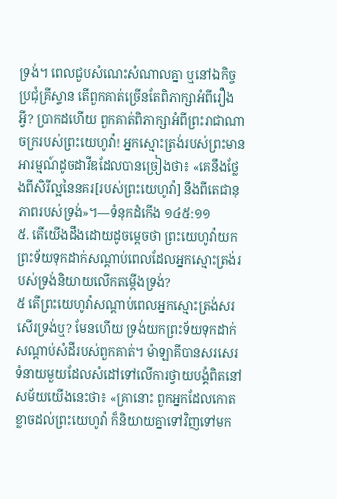ទ្រង់។ ពេលជួបសំណេះសំណាលគ្នា ឬនៅឯកិច្ចប្រជុំគ្រីស្ទាន តើពួកគាត់ច្រើនតែពិភាក្សាអំពីរឿងអ្វី? ប្រាកដហើយ ពួកគាត់ពិភាក្សាអំពីព្រះរាជាណាចក្ររបស់ព្រះយេហូវ៉ា! អ្នកស្មោះត្រង់របស់ព្រះមានអារម្មណ៍ដូចដាវីឌដែលបានច្រៀងថា៖ «គេនឹងថ្លែងពីសិរីល្អនៃនគរ[របស់ព្រះយេហូវ៉ា] នឹងពីតេជានុភាពរបស់ទ្រង់»។—ទំនុកដំកើង ១៤៥:១១
៥. តើយើងដឹងដោយដូចម្ដេចថា ព្រះយេហូវ៉ាយកព្រះទ័យទុកដាក់សណ្ដាប់ពេលដែលអ្នកស្មោះត្រង់របស់ទ្រង់និយាយលើកតម្កើងទ្រង់?
៥ តើព្រះយេហូវ៉ាសណ្ដាប់ពេលអ្នកស្មោះត្រង់សរសើរទ្រង់ឬ? មែនហើយ ទ្រង់យកព្រះទ័យទុកដាក់សណ្ដាប់សំដីរបស់ពួកគាត់។ ម៉ាឡាគីបានសរសេរទំនាយមួយដែលសំដៅទៅលើការថ្វាយបង្គំពិតនៅសម័យយើងនេះថា៖ «គ្រានោះ ពួកអ្នកដែលកោតខ្លាចដល់ព្រះយេហូវ៉ា ក៏និយាយគ្នាទៅវិញទៅមក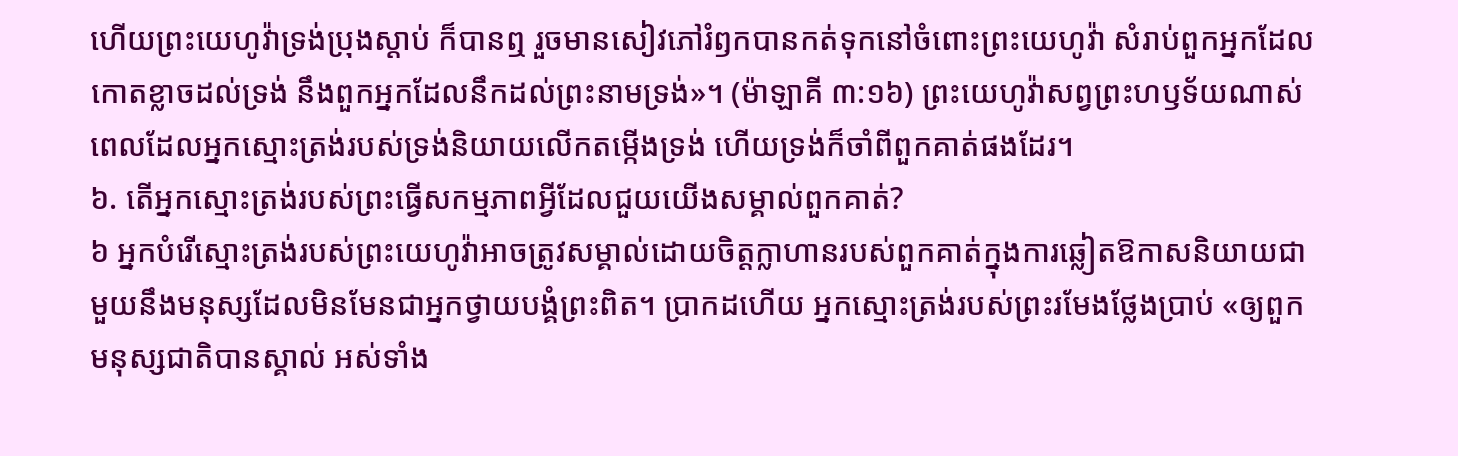ហើយព្រះយេហូវ៉ាទ្រង់ប្រុងស្ដាប់ ក៏បានឮ រួចមានសៀវភៅរំឭកបានកត់ទុកនៅចំពោះព្រះយេហូវ៉ា សំរាប់ពួកអ្នកដែលកោតខ្លាចដល់ទ្រង់ នឹងពួកអ្នកដែលនឹកដល់ព្រះនាមទ្រង់»។ (ម៉ាឡាគី ៣:១៦) ព្រះយេហូវ៉ាសព្វព្រះហឫទ័យណាស់ ពេលដែលអ្នកស្មោះត្រង់របស់ទ្រង់និយាយលើកតម្កើងទ្រង់ ហើយទ្រង់ក៏ចាំពីពួកគាត់ផងដែរ។
៦. តើអ្នកស្មោះត្រង់របស់ព្រះធ្វើសកម្មភាពអ្វីដែលជួយយើងសម្គាល់ពួកគាត់?
៦ អ្នកបំរើស្មោះត្រង់របស់ព្រះយេហូវ៉ាអាចត្រូវសម្គាល់ដោយចិត្តក្លាហានរបស់ពួកគាត់ក្នុងការឆ្លៀតឱកាសនិយាយជាមួយនឹងមនុស្សដែលមិនមែនជាអ្នកថ្វាយបង្គំព្រះពិត។ ប្រាកដហើយ អ្នកស្មោះត្រង់របស់ព្រះរមែងថ្លែងប្រាប់ «ឲ្យពួកមនុស្សជាតិបានស្គាល់ អស់ទាំង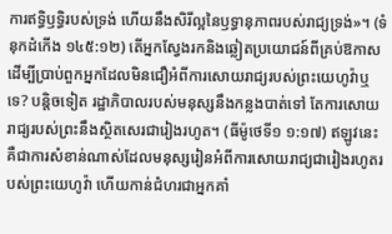ការឥទ្ធិឫទ្ធិរបស់ទ្រង់ ហើយនឹងសិរីល្អនៃឫទ្ធានុភាពរបស់រាជ្យទ្រង់»។ (ទំនុកដំកើង ១៤៥:១២) តើអ្នកស្វែងរកនិងឆ្លៀតប្រយោជន៍ពីគ្រប់ឱកាស ដើម្បីប្រាប់ពួកអ្នកដែលមិនជឿអំពីការសោយរាជ្យរបស់ព្រះយេហូវ៉ាឬទេ? បន្ដិចទៀត រដ្ឋាភិបាលរបស់មនុស្សនឹងកន្លងបាត់ទៅ តែការសោយរាជ្យរបស់ព្រះនឹងស្ថិតសេរជារៀងរហូត។ (ធីម៉ូថេទី១ ១:១៧) ឥឡូវនេះគឺជាការសំខាន់ណាស់ដែលមនុស្សរៀនអំពីការសោយរាជ្យជារៀងរហូតរបស់ព្រះយេហូវ៉ា ហើយកាន់ជំហរជាអ្នកគាំ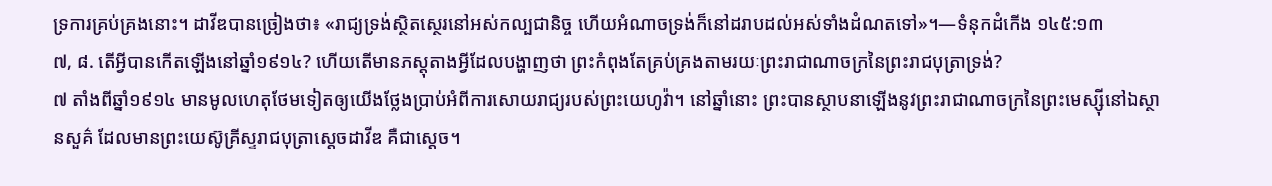ទ្រការគ្រប់គ្រងនោះ។ ដាវីឌបានច្រៀងថា៖ «រាជ្យទ្រង់ស្ថិតស្ថេរនៅអស់កល្បជានិច្ច ហើយអំណាចទ្រង់ក៏នៅដរាបដល់អស់ទាំងដំណតទៅ»។—ទំនុកដំកើង ១៤៥:១៣
៧, ៨. តើអ្វីបានកើតឡើងនៅឆ្នាំ១៩១៤? ហើយតើមានភស្តុតាងអ្វីដែលបង្ហាញថា ព្រះកំពុងតែគ្រប់គ្រងតាមរយៈព្រះរាជាណាចក្រនៃព្រះរាជបុត្រាទ្រង់?
៧ តាំងពីឆ្នាំ១៩១៤ មានមូលហេតុថែមទៀតឲ្យយើងថ្លែងប្រាប់អំពីការសោយរាជ្យរបស់ព្រះយេហូវ៉ា។ នៅឆ្នាំនោះ ព្រះបានស្ថាបនាឡើងនូវព្រះរាជាណាចក្រនៃព្រះមេស្ស៊ីនៅឯស្ថានសួគ៌ ដែលមានព្រះយេស៊ូគ្រីស្ទរាជបុត្រាស្តេចដាវីឌ គឺជាស្តេច។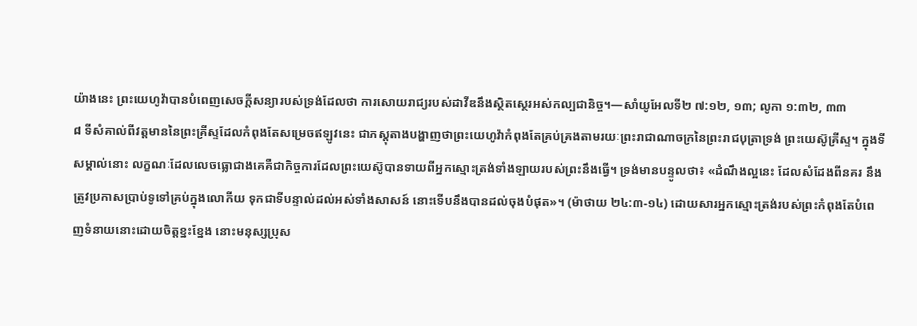យ៉ាងនេះ ព្រះយេហូវ៉ាបានបំពេញសេចក្ដីសន្យារបស់ទ្រង់ដែលថា ការសោយរាជ្យរបស់ដាវីឌនឹងស្ថិតស្ថេរអស់កល្បជានិច្ច។—សាំយូអែលទី២ ៧:១២, ១៣; លូកា ១:៣២, ៣៣
៨ ទីសំគាល់ពីវត្តមាននៃព្រះគ្រីស្ទដែលកំពុងតែសម្រេចឥឡូវនេះ ជាភស្តុតាងបង្ហាញថាព្រះយេហូវ៉ាកំពុងតែគ្រប់គ្រងតាមរយៈព្រះរាជាណាចក្រនៃព្រះរាជបុត្រាទ្រង់ ព្រះយេស៊ូគ្រីស្ទ។ ក្នុងទីសម្គាល់នោះ លក្ខណៈដែលលេចធ្លោជាងគេគឺជាកិច្ចការដែលព្រះយេស៊ូបានទាយពីអ្នកស្មោះត្រង់ទាំងឡាយរបស់ព្រះនឹងធ្វើ។ ទ្រង់មានបន្ទូលថា៖ «ដំណឹងល្អនេះ ដែលសំដែងពីនគរ នឹងត្រូវប្រកាសប្រាប់ទូទៅគ្រប់ក្នុងលោកីយ ទុកជាទីបន្ទាល់ដល់អស់ទាំងសាសន៍ នោះទើបនឹងបានដល់ចុងបំផុត»។ (ម៉ាថាយ ២៤:៣-១៤) ដោយសារអ្នកស្មោះត្រង់របស់ព្រះកំពុងតែបំពេញទំនាយនោះដោយចិត្តខ្នះខ្នែង នោះមនុស្សប្រុស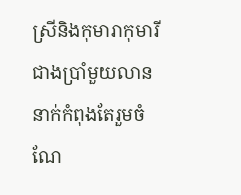ស្រីនិងកុមារាកុមារីជាងប្រាំមួយលាននាក់កំពុងតែរួមចំណែ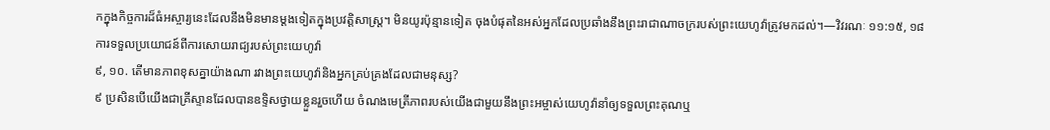កក្នុងកិច្ចការដ៏ធំអស្ចារ្យនេះដែលនឹងមិនមានម្ដងទៀតក្នុងប្រវត្ដិសាស្ត្រ។ មិនយូរប៉ុន្មានទៀត ចុងបំផុតនៃអស់អ្នកដែលប្រឆាំងនឹងព្រះរាជាណាចក្ររបស់ព្រះយេហូវ៉ាត្រូវមកដល់។—វិវរណៈ ១១:១៥, ១៨
ការទទួលប្រយោជន៍ពីការសោយរាជ្យរបស់ព្រះយេហូវ៉ា
៩, ១០. តើមានភាពខុសគ្នាយ៉ាងណា រវាងព្រះយេហូវ៉ានិងអ្នកគ្រប់គ្រងដែលជាមនុស្ស?
៩ ប្រសិនបើយើងជាគ្រីស្ទានដែលបានឧទ្ទិសថ្វាយខ្លួនរួចហើយ ចំណងមេត្រីភាពរបស់យើងជាមួយនឹងព្រះអម្ចាស់យេហូវ៉ានាំឲ្យទទួលព្រះគុណឬ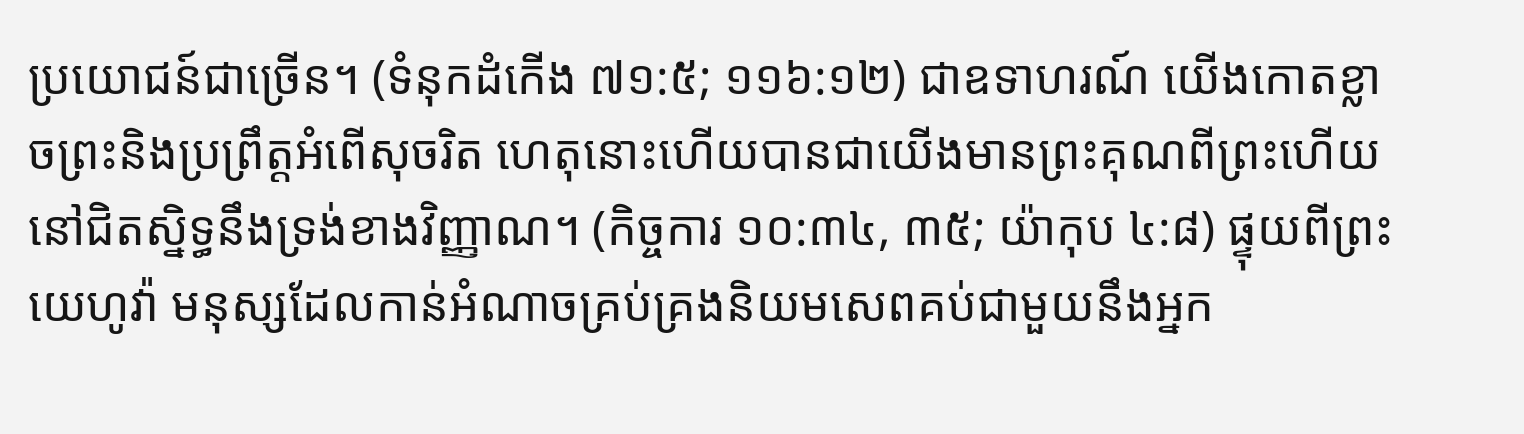ប្រយោជន៍ជាច្រើន។ (ទំនុកដំកើង ៧១:៥; ១១៦:១២) ជាឧទាហរណ៍ យើងកោតខ្លាចព្រះនិងប្រព្រឹត្តអំពើសុចរិត ហេតុនោះហើយបានជាយើងមានព្រះគុណពីព្រះហើយនៅជិតស្និទ្ធនឹងទ្រង់ខាងវិញ្ញាណ។ (កិច្ចការ ១០:៣៤, ៣៥; យ៉ាកុប ៤:៨) ផ្ទុយពីព្រះយេហូវ៉ា មនុស្សដែលកាន់អំណាចគ្រប់គ្រងនិយមសេពគប់ជាមួយនឹងអ្នក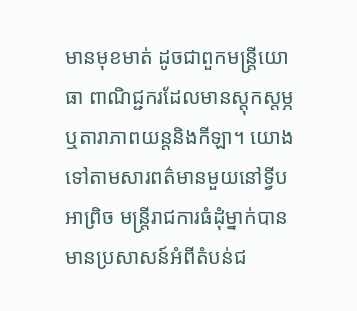មានមុខមាត់ ដូចជាពួកមន្ត្រីយោធា ពាណិជ្ជករដែលមានស្តុកស្តម្ភ ឬតារាភាពយន្តនិងកីឡា។ យោងទៅតាមសារពត៌មានមួយនៅទ្វីបអាព្រិច មន្ត្រីរាជការធំដុំម្នាក់បានមានប្រសាសន៍អំពីតំបន់ជ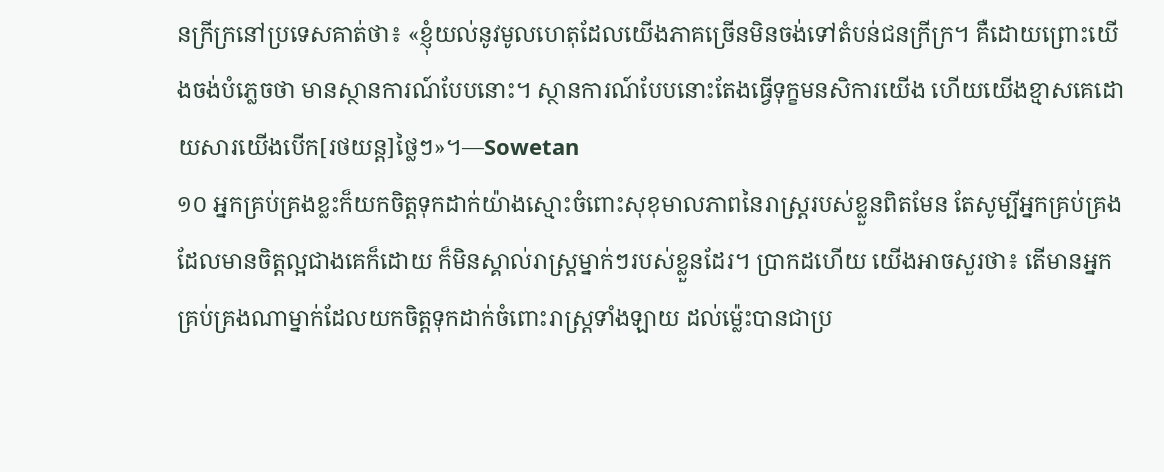នក្រីក្រនៅប្រទេសគាត់ថា៖ «ខ្ញុំយល់នូវមូលហេតុដែលយើងភាគច្រើនមិនចង់ទៅតំបន់ជនក្រីក្រ។ គឺដោយព្រោះយើងចង់បំភ្លេចថា មានស្ថានការណ៍បែបនោះ។ ស្ថានការណ៍បែបនោះតែងធ្វើទុក្ខមនសិការយើង ហើយយើងខ្មាសគេដោយសារយើងបើក[រថយន្ត]ថ្លៃៗ»។—Sowetan
១០ អ្នកគ្រប់គ្រងខ្លះក៏យកចិត្តទុកដាក់យ៉ាងស្មោះចំពោះសុខុមាលភាពនៃរាស្ត្ររបស់ខ្លួនពិតមែន តែសូម្បីអ្នកគ្រប់គ្រងដែលមានចិត្តល្អជាងគេក៏ដោយ ក៏មិនស្គាល់រាស្ត្រម្នាក់ៗរបស់ខ្លួនដែរ។ ប្រាកដហើយ យើងអាចសួរថា៖ តើមានអ្នកគ្រប់គ្រងណាម្នាក់ដែលយកចិត្តទុកដាក់ចំពោះរាស្ត្រទាំងឡាយ ដល់ម្ល៉េះបានជាប្រ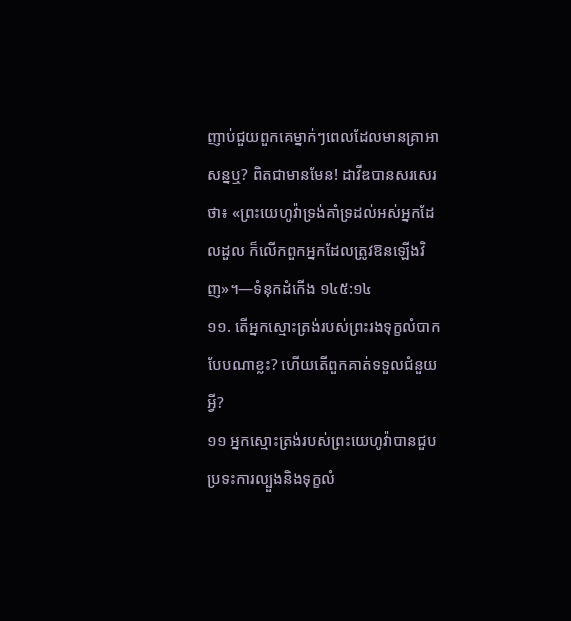ញាប់ជួយពួកគេម្នាក់ៗពេលដែលមានគ្រាអាសន្នឬ? ពិតជាមានមែន! ដាវីឌបានសរសេរថា៖ «ព្រះយេហូវ៉ាទ្រង់គាំទ្រដល់អស់អ្នកដែលដួល ក៏លើកពួកអ្នកដែលត្រូវឱនឡើងវិញ»។—ទំនុកដំកើង ១៤៥:១៤
១១. តើអ្នកស្មោះត្រង់របស់ព្រះរងទុក្ខលំបាកបែបណាខ្លះ? ហើយតើពួកគាត់ទទួលជំនួយអ្វី?
១១ អ្នកស្មោះត្រង់របស់ព្រះយេហូវ៉ាបានជួបប្រទះការល្បួងនិងទុក្ខលំ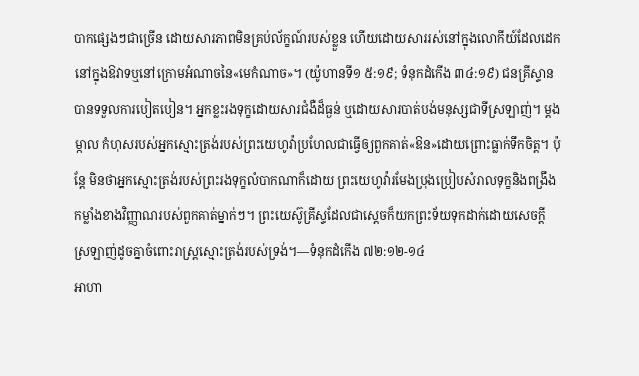បាកផ្សេងៗជាច្រើន ដោយសារភាពមិនគ្រប់ល័ក្ខណ៍របស់ខ្លួន ហើយដោយសាររស់នៅក្នុងលោកីយ៍ដែលដេកនៅក្នុងឱវាទឬនៅក្រោមអំណាចនៃ«មេកំណាច»។ (យ៉ូហានទី១ ៥:១៩; ទំនុកដំកើង ៣៤:១៩) ជនគ្រីស្ទានបានទទួលការបៀតបៀន។ អ្នកខ្លះរងទុក្ខដោយសារជំងឺដ៏ធ្ងន់ ឬដោយសារបាត់បង់មនុស្សជាទីស្រឡាញ់។ ម្ដងម្កាល កំហុសរបស់អ្នកស្មោះត្រង់របស់ព្រះយេហូវ៉ាប្រហែលជាធ្វើឲ្យពួកគាត់«ឱន»ដោយព្រោះធ្លាក់ទឹកចិត្ត។ ប៉ុន្តែ មិនថាអ្នកស្មោះត្រង់របស់ព្រះរងទុក្ខលំបាកណាក៏ដោយ ព្រះយេហូវ៉ារមែងប្រុងប្រៀបសំរាលទុក្ខនិងពង្រឹងកម្លាំងខាងវិញ្ញាណរបស់ពួកគាត់ម្នាក់ៗ។ ព្រះយេស៊ូគ្រីស្ទដែលជាស្តេចក៏យកព្រះទ័យទុកដាក់ដោយសេចក្ដីស្រឡាញ់ដូចគ្នាចំពោះរាស្ត្រស្មោះត្រង់របស់ទ្រង់។—ទំនុកដំកើង ៧២:១២-១៤
អាហា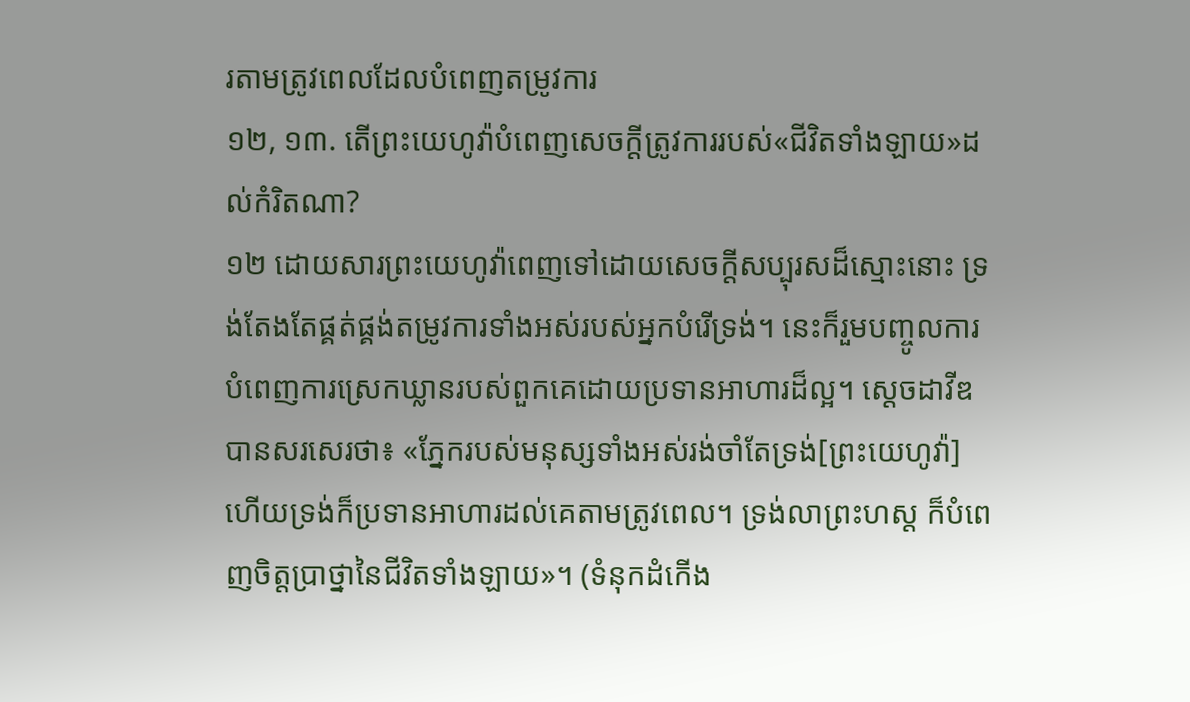រតាមត្រូវពេលដែលបំពេញតម្រូវការ
១២, ១៣. តើព្រះយេហូវ៉ាបំពេញសេចក្ដីត្រូវការរបស់«ជីវិតទាំងឡាយ»ដល់កំរិតណា?
១២ ដោយសារព្រះយេហូវ៉ាពេញទៅដោយសេចក្ដីសប្បុរសដ៏ស្មោះនោះ ទ្រង់តែងតែផ្គត់ផ្គង់តម្រូវការទាំងអស់របស់អ្នកបំរើទ្រង់។ នេះក៏រួមបញ្ចូលការបំពេញការស្រេកឃ្លានរបស់ពួកគេដោយប្រទានអាហារដ៏ល្អ។ ស្តេចដាវីឌបានសរសេរថា៖ «ភ្នែករបស់មនុស្សទាំងអស់រង់ចាំតែទ្រង់[ព្រះយេហូវ៉ា] ហើយទ្រង់ក៏ប្រទានអាហារដល់គេតាមត្រូវពេល។ ទ្រង់លាព្រះហស្ត ក៏បំពេញចិត្តប្រាថ្នានៃជីវិតទាំងឡាយ»។ (ទំនុកដំកើង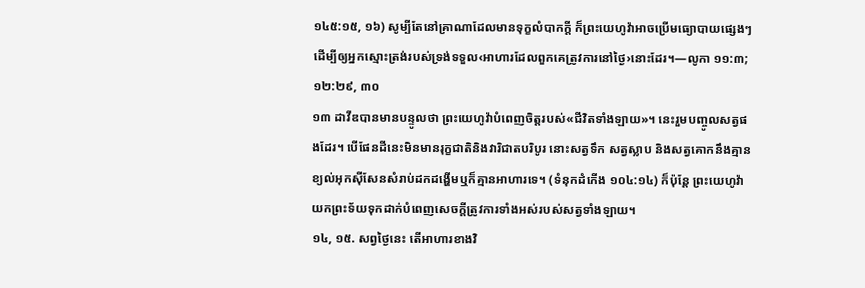១៤៥:១៥, ១៦) សូម្បីតែនៅគ្រាណាដែលមានទុក្ខលំបាកក្ដី ក៏ព្រះយេហូវ៉ាអាចប្រើមធ្យោបាយផ្សេងៗដើម្បីឲ្យអ្នកស្មោះត្រង់របស់ទ្រង់ទទួល‹អាហារដែលពួកគេត្រូវការនៅថ្ងៃ›នោះដែរ។—លូកា ១១:៣; ១២:២៩, ៣០
១៣ ដាវីឌបានមានបន្ទូលថា ព្រះយេហូវ៉ាបំពេញចិត្តរបស់«ជីវិតទាំងឡាយ»។ នេះរួមបញ្ចូលសត្វផងដែរ។ បើផែនដីនេះមិនមានរុក្ខជាតិនិងវារិជាតបរិបូរ នោះសត្វទឹក សត្វស្លាប និងសត្វគោកនឹងគ្មានខ្យល់អុកស៊ីសែនសំរាប់ដកដង្ហើមឬក៏គ្មានអាហារទេ។ (ទំនុកដំកើង ១០៤:១៤) ក៏ប៉ុន្តែ ព្រះយេហូវ៉ាយកព្រះទ័យទុកដាក់បំពេញសេចក្ដីត្រូវការទាំងអស់របស់សត្វទាំងឡាយ។
១៤, ១៥. សព្វថ្ងៃនេះ តើអាហារខាងវិ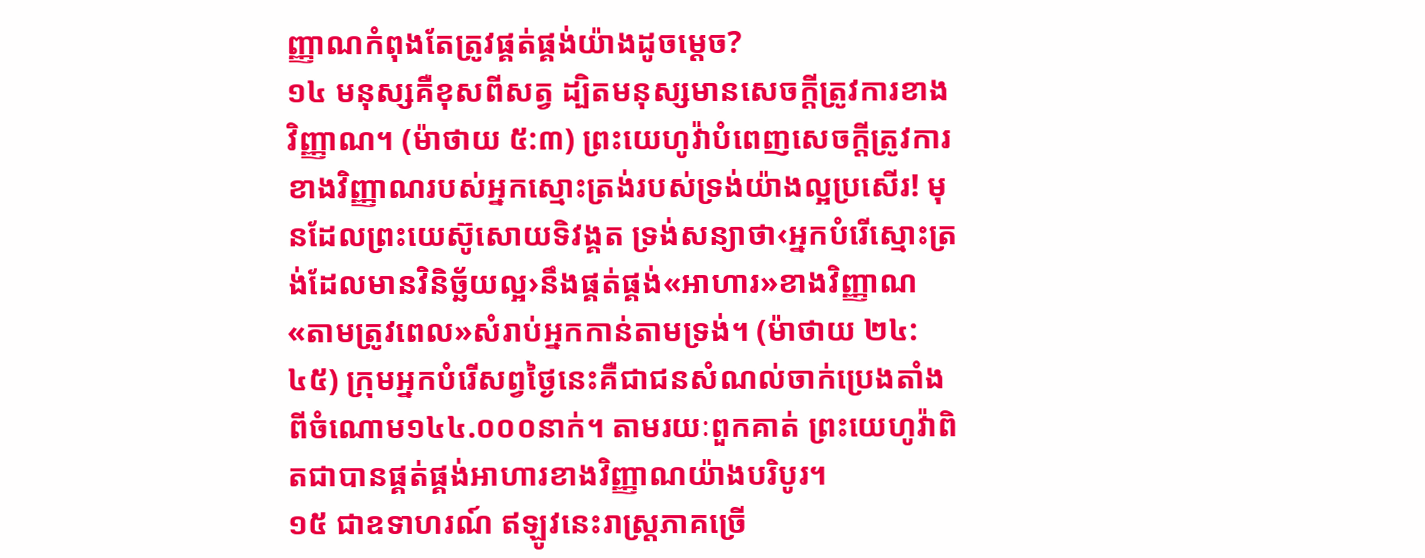ញ្ញាណកំពុងតែត្រូវផ្គត់ផ្គង់យ៉ាងដូចម្ដេច?
១៤ មនុស្សគឺខុសពីសត្វ ដ្បិតមនុស្សមានសេចក្ដីត្រូវការខាងវិញ្ញាណ។ (ម៉ាថាយ ៥:៣) ព្រះយេហូវ៉ាបំពេញសេចក្ដីត្រូវការខាងវិញ្ញាណរបស់អ្នកស្មោះត្រង់របស់ទ្រង់យ៉ាងល្អប្រសើរ! មុនដែលព្រះយេស៊ូសោយទិវង្គត ទ្រង់សន្យាថា‹អ្នកបំរើស្មោះត្រង់ដែលមានវិនិច្ឆ័យល្អ›នឹងផ្គត់ផ្គង់«អាហារ»ខាងវិញ្ញាណ«តាមត្រូវពេល»សំរាប់អ្នកកាន់តាមទ្រង់។ (ម៉ាថាយ ២៤:៤៥) ក្រុមអ្នកបំរើសព្វថ្ងៃនេះគឺជាជនសំណល់ចាក់ប្រេងតាំងពីចំណោម១៤៤.០០០នាក់។ តាមរយៈពួកគាត់ ព្រះយេហូវ៉ាពិតជាបានផ្គត់ផ្គង់អាហារខាងវិញ្ញាណយ៉ាងបរិបូរ។
១៥ ជាឧទាហរណ៍ ឥឡូវនេះរាស្ត្រភាគច្រើ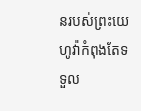នរបស់ព្រះយេហូវ៉ាកំពុងតែទទួល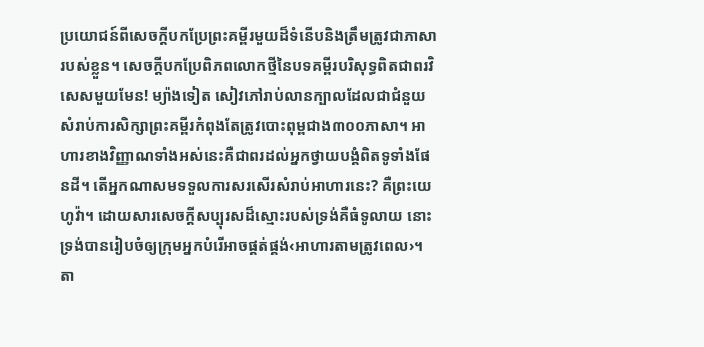ប្រយោជន៍ពីសេចក្ដីបកប្រែព្រះគម្ពីរមួយដ៏ទំនើបនិងត្រឹមត្រូវជាភាសារបស់ខ្លួន។ សេចក្ដីបកប្រែពិភពលោកថ្មីនៃបទគម្ពីរបរិសុទ្ធពិតជាពរវិសេសមួយមែន! ម្យ៉ាងទៀត សៀវភៅរាប់លានក្បាលដែលជាជំនួយសំរាប់ការសិក្សាព្រះគម្ពីរកំពុងតែត្រូវបោះពុម្ពជាង៣០០ភាសា។ អាហារខាងវិញ្ញាណទាំងអស់នេះគឺជាពរដល់អ្នកថ្វាយបង្គំពិតទូទាំងផែនដី។ តើអ្នកណាសមទទួលការសរសើរសំរាប់អាហារនេះ? គឺព្រះយេហូវ៉ា។ ដោយសារសេចក្ដីសប្បុរសដ៏ស្មោះរបស់ទ្រង់គឺធំទូលាយ នោះទ្រង់បានរៀបចំឲ្យក្រុមអ្នកបំរើអាចផ្គត់ផ្គង់‹អាហារតាមត្រូវពេល›។ តា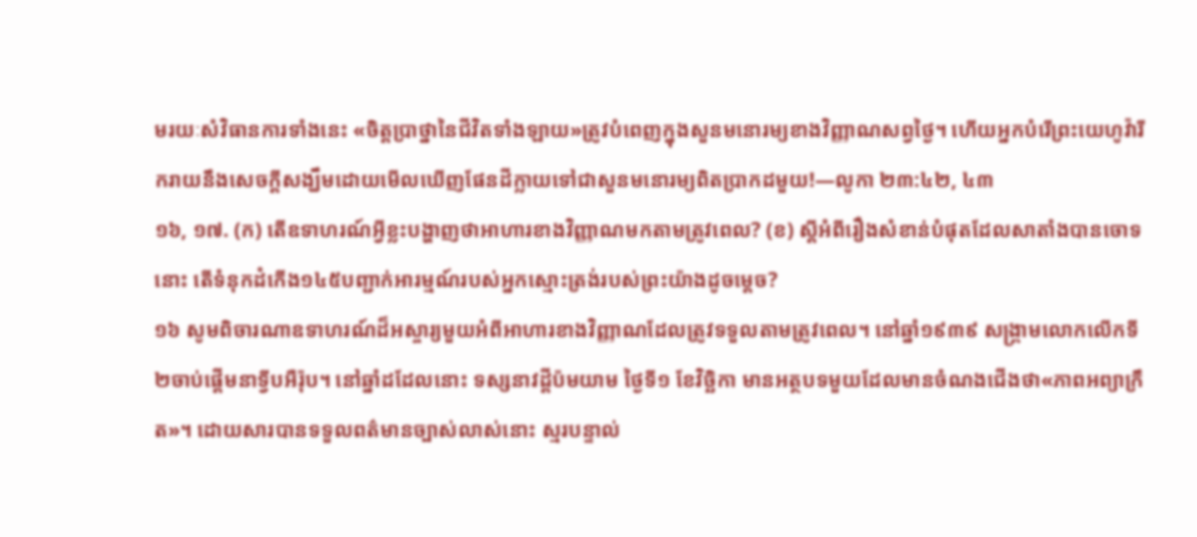មរយៈសំវិធានការទាំងនេះ «ចិត្តប្រាថ្នានៃជីវិតទាំងឡាយ»ត្រូវបំពេញក្នុងសួនមនោរម្យខាងវិញ្ញាណសព្វថ្ងៃ។ ហើយអ្នកបំរើព្រះយេហូវ៉ារីករាយនឹងសេចក្ដីសង្ឃឹមដោយមើលឃើញផែនដីក្លាយទៅជាសួនមនោរម្យពិតប្រាកដមួយ!—លូកា ២៣:៤២, ៤៣
១៦, ១៧. (ក) តើឧទាហរណ៍អ្វីខ្លះបង្ហាញថាអាហារខាងវិញ្ញាណមកតាមត្រូវពេល? (ខ) ស្តីអំពីរឿងសំខាន់បំផុតដែលសាតាំងបានចោទនោះ តើទំនុកដំកើង១៤៥បញ្ជាក់អារម្មណ៍របស់អ្នកស្មោះត្រង់របស់ព្រះយ៉ាងដូចម្ដេច?
១៦ សូមពិចារណាឧទាហរណ៍ដ៏អស្ចារ្យមួយអំពីអាហារខាងវិញ្ញាណដែលត្រូវទទួលតាមត្រូវពេល។ នៅឆ្នាំ១៩៣៩ សង្គ្រាមលោកលើកទី២ចាប់ផ្ដើមនាទ្វីបអឺរ៉ុប។ នៅឆ្នាំដដែលនោះ ទស្សនាវដ្ដីប៉មយាម ថ្ងៃទី១ ខែវិច្ឆិកា មានអត្ថបទមួយដែលមានចំណងជើងថា«ភាពអព្យាក្រឹត»។ ដោយសារបានទទួលពត៌មានច្បាស់លាស់នោះ ស្មរបន្ទាល់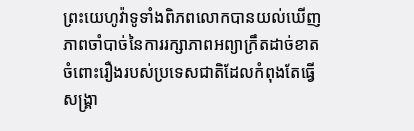ព្រះយេហូវ៉ាទូទាំងពិភពលោកបានយល់ឃើញភាពចាំបាច់នៃការរក្សាភាពអព្យាក្រឹតដាច់ខាតចំពោះរឿងរបស់ប្រទេសជាតិដែលកំពុងតែធ្វើសង្គ្រា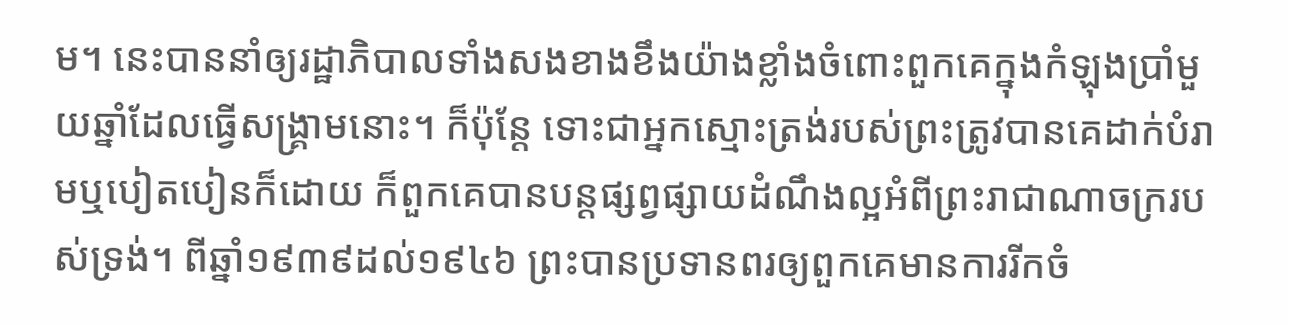ម។ នេះបាននាំឲ្យរដ្ឋាភិបាលទាំងសងខាងខឹងយ៉ាងខ្លាំងចំពោះពួកគេក្នុងកំឡុងប្រាំមួយឆ្នាំដែលធ្វើសង្គ្រាមនោះ។ ក៏ប៉ុន្តែ ទោះជាអ្នកស្មោះត្រង់របស់ព្រះត្រូវបានគេដាក់បំរាមឬបៀតបៀនក៏ដោយ ក៏ពួកគេបានបន្តផ្សព្វផ្សាយដំណឹងល្អអំពីព្រះរាជាណាចក្ររបស់ទ្រង់។ ពីឆ្នាំ១៩៣៩ដល់១៩៤៦ ព្រះបានប្រទានពរឲ្យពួកគេមានការរីកចំ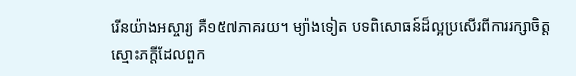រើនយ៉ាងអស្ចារ្យ គឺ១៥៧ភាគរយ។ ម្យ៉ាងទៀត បទពិសោធន៍ដ៏ល្អប្រសើរពីការរក្សាចិត្តស្មោះភក្ដីដែលពួក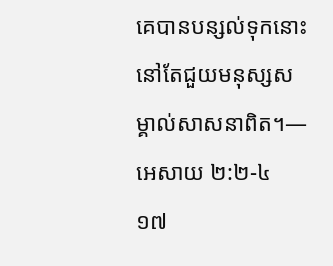គេបានបន្សល់ទុកនោះនៅតែជួយមនុស្សសម្គាល់សាសនាពិត។—អេសាយ ២:២-៤
១៧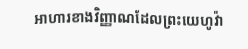អាហារខាងវិញ្ញាណដែលព្រះយេហូវ៉ា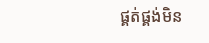ផ្គត់ផ្គង់មិន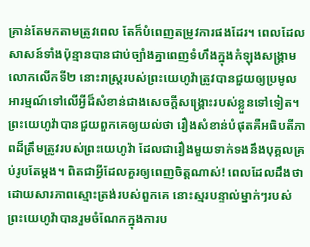គ្រាន់តែមកតាមត្រូវពេល តែក៏បំពេញតម្រូវការផងដែរ។ ពេលដែលសាសន៍ទាំងប៉ុន្មានបានជាប់ច្បាំងគ្នាពេញទំហឹងក្នុងកំឡុងសង្គ្រាមលោកលើកទី២ នោះរាស្ត្ររបស់ព្រះយេហូវ៉ាត្រូវបានជួយឲ្យប្រមូលអារម្មណ៍ទៅលើអ្វីដ៏សំខាន់ជាងសេចក្ដីសង្គ្រោះរបស់ខ្លួនទៅទៀត។ ព្រះយេហូវ៉ាបានជួយពួកគេឲ្យយល់ថា រឿងសំខាន់បំផុតគឺអធិបតីភាពដ៏ត្រឹមត្រូវរបស់ព្រះយេហូវ៉ា ដែលជារឿងមួយទាក់ទងនឹងបុគ្គលគ្រប់រូបតែម្ដង។ ពិតជាអ្វីដែលគួរឲ្យពេញចិត្តណាស់! ពេលដែលដឹងថា ដោយសារភាពស្មោះត្រង់របស់ពួកគេ នោះស្មរបន្ទាល់ម្នាក់ៗរបស់ព្រះយេហូវ៉ាបានរួមចំណែកក្នុងការប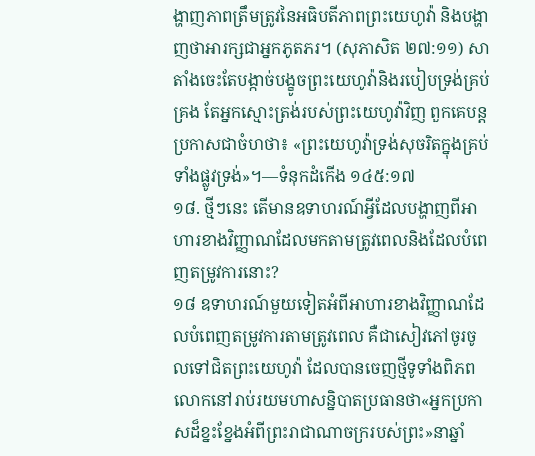ង្ហាញភាពត្រឹមត្រូវនៃអធិបតីភាពព្រះយេហូវ៉ា និងបង្ហាញថាអារក្សជាអ្នកភូតភរ។ (សុភាសិត ២៧:១១) សាតាំងចេះតែបង្កាច់បង្ខូចព្រះយេហូវ៉ានិងរបៀបទ្រង់គ្រប់គ្រង តែអ្នកស្មោះត្រង់របស់ព្រះយេហូវ៉ាវិញ ពួកគេបន្តប្រកាសជាចំហថា៖ «ព្រះយេហូវ៉ាទ្រង់សុចរិតក្នុងគ្រប់ទាំងផ្លូវទ្រង់»។—ទំនុកដំកើង ១៤៥:១៧
១៨. ថ្មីៗនេះ តើមានឧទាហរណ៍អ្វីដែលបង្ហាញពីអាហារខាងវិញ្ញាណដែលមកតាមត្រូវពេលនិងដែលបំពេញតម្រូវការនោះ?
១៨ ឧទាហរណ៍មួយទៀតអំពីអាហារខាងវិញ្ញាណដែលបំពេញតម្រូវការតាមត្រូវពេល គឺជាសៀវភៅចូរចូលទៅជិតព្រះយេហូវ៉ា ដែលបានចេញថ្មីទូទាំងពិភពលោកនៅរាប់រយមហាសន្និបាតប្រធានថា«អ្នកប្រកាសដ៏ខ្នះខ្នែងអំពីព្រះរាជាណាចក្ររបស់ព្រះ»នាឆ្នាំ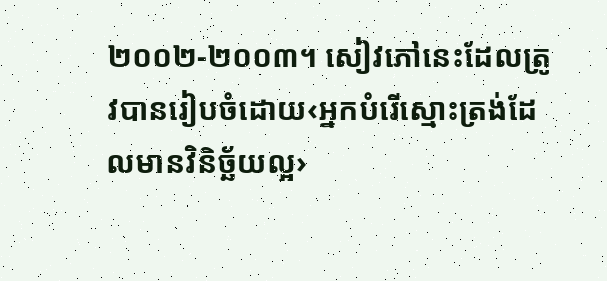២០០២-២០០៣។ សៀវភៅនេះដែលត្រូវបានរៀបចំដោយ‹អ្នកបំរើស្មោះត្រង់ដែលមានវិនិច្ឆ័យល្អ›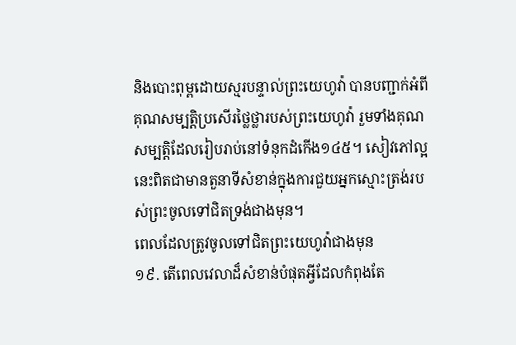និងបោះពុម្ពដោយស្មរបន្ទាល់ព្រះយេហូវ៉ា បានបញ្ជាក់អំពីគុណសម្បត្ដិប្រសើរថ្លៃថ្លារបស់ព្រះយេហូវ៉ា រួមទាំងគុណសម្បត្ដិដែលរៀបរាប់នៅទំនុកដំកើង១៤៥។ សៀវភៅល្អនេះពិតជាមានតួនាទីសំខាន់ក្នុងការជួយអ្នកស្មោះត្រង់របស់ព្រះចូលទៅជិតទ្រង់ជាងមុន។
ពេលដែលត្រូវចូលទៅជិតព្រះយេហូវ៉ាជាងមុន
១៩. តើពេលវេលាដ៏សំខាន់បំផុតអ្វីដែលកំពុងតែ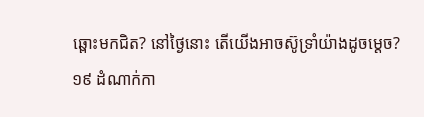ឆ្ពោះមកជិត? នៅថ្ងៃនោះ តើយើងអាចស៊ូទ្រាំយ៉ាងដូចម្ដេច?
១៩ ដំណាក់កា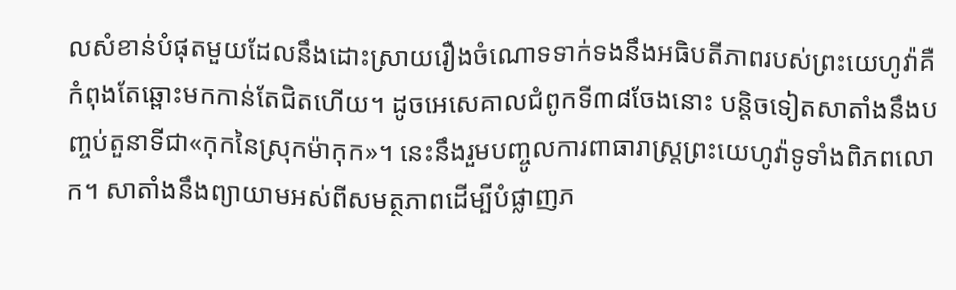លសំខាន់បំផុតមួយដែលនឹងដោះស្រាយរឿងចំណោទទាក់ទងនឹងអធិបតីភាពរបស់ព្រះយេហូវ៉ាគឺកំពុងតែឆ្ពោះមកកាន់តែជិតហើយ។ ដូចអេសេគាលជំពូកទី៣៨ចែងនោះ បន្ដិចទៀតសាតាំងនឹងបញ្ចប់តួនាទីជា«កុកនៃស្រុកម៉ាកុក»។ នេះនឹងរួមបញ្ចូលការពាធារាស្ត្រព្រះយេហូវ៉ាទូទាំងពិភពលោក។ សាតាំងនឹងព្យាយាមអស់ពីសមត្ថភាពដើម្បីបំផ្លាញភ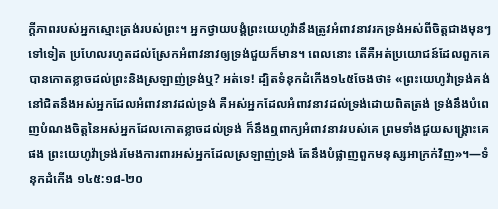ក្ដីភាពរបស់អ្នកស្មោះត្រង់របស់ព្រះ។ អ្នកថ្វាយបង្គំព្រះយេហូវ៉ានឹងត្រូវអំពាវនាវរកទ្រង់អស់ពីចិត្តជាងមុនៗទៅទៀត ប្រហែលរហូតដល់ស្រែកអំពាវនាវឲ្យទ្រង់ជួយក៏មាន។ ពេលនោះ តើគឺអត់ប្រយោជន៍ដែលពួកគេបានកោតខ្លាចដល់ព្រះនិងស្រឡាញ់ទ្រង់ឬ? អត់ទេ! ដ្បិតទំនុកដំកើង១៤៥ចែងថា៖ «ព្រះយេហូវ៉ាទ្រង់គង់នៅជិតនឹងអស់អ្នកដែលអំពាវនាវដល់ទ្រង់ គឺអស់អ្នកដែលអំពាវនាវដល់ទ្រង់ដោយពិតត្រង់ ទ្រង់នឹងបំពេញបំណងចិត្តនៃអស់អ្នកដែលកោតខ្លាចដល់ទ្រង់ ក៏នឹងឮពាក្យអំពាវនាវរបស់គេ ព្រមទាំងជួយសង្គ្រោះគេផង ព្រះយេហូវ៉ាទ្រង់រមែងការពារអស់អ្នកដែលស្រឡាញ់ទ្រង់ តែនឹងបំផ្លាញពួកមនុស្សអាក្រក់វិញ»។—ទំនុកដំកើង ១៤៥:១៨-២០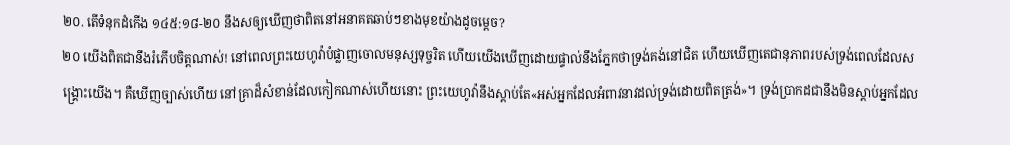២០. តើទំនុកដំកើង ១៤៥:១៨-២០ នឹងសឲ្យឃើញថាពិតនៅអនាគតឆាប់ៗខាងមុខយ៉ាងដូចម្ដេច?
២០ យើងពិតជានឹងរំភើបចិត្តណាស់! នៅពេលព្រះយេហូវ៉ាបំផ្លាញចោលមនុស្សទុច្ចរិត ហើយយើងឃើញដោយផ្ទាល់នឹងភ្នែកថាទ្រង់គង់នៅជិត ហើយឃើញតេជានុភាពរបស់ទ្រង់ពេលដែលសង្គ្រោះយើង។ គឺឃើញច្បាស់ហើយ នៅគ្រាដ៏សំខាន់ដែលកៀកណាស់ហើយនោះ ព្រះយេហូវ៉ានឹងស្ដាប់តែ«អស់អ្នកដែលអំពាវនាវដល់ទ្រង់ដោយពិតត្រង់»។ ទ្រង់ប្រាកដជានឹងមិនស្ដាប់អ្នកដែល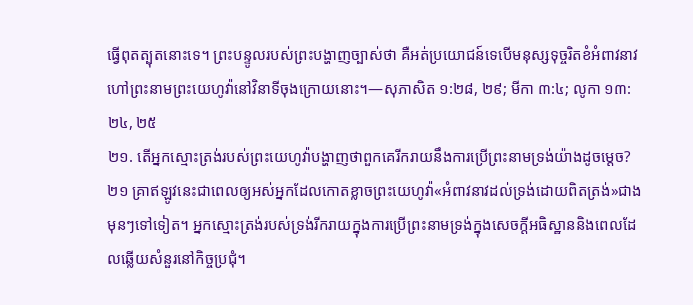ធ្វើពុតត្បុតនោះទេ។ ព្រះបន្ទូលរបស់ព្រះបង្ហាញច្បាស់ថា គឺអត់ប្រយោជន៍ទេបើមនុស្សទុច្ចរិតខំអំពាវនាវហៅព្រះនាមព្រះយេហូវ៉ានៅវិនាទីចុងក្រោយនោះ។—សុភាសិត ១:២៨, ២៩; មីកា ៣:៤; លូកា ១៣:២៤, ២៥
២១. តើអ្នកស្មោះត្រង់របស់ព្រះយេហូវ៉ាបង្ហាញថាពួកគេរីករាយនឹងការប្រើព្រះនាមទ្រង់យ៉ាងដូចម្ដេច?
២១ គ្រាឥឡូវនេះជាពេលឲ្យអស់អ្នកដែលកោតខ្លាចព្រះយេហូវ៉ា«អំពាវនាវដល់ទ្រង់ដោយពិតត្រង់»ជាងមុនៗទៅទៀត។ អ្នកស្មោះត្រង់របស់ទ្រង់រីករាយក្នុងការប្រើព្រះនាមទ្រង់ក្នុងសេចក្ដីអធិស្ឋាននិងពេលដែលឆ្លើយសំនួរនៅកិច្ចប្រជុំ។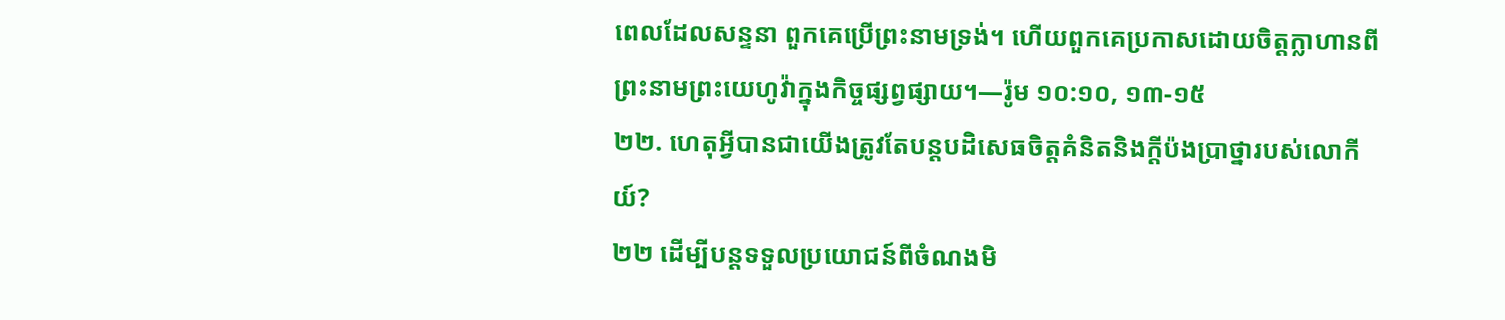ពេលដែលសន្ទនា ពួកគេប្រើព្រះនាមទ្រង់។ ហើយពួកគេប្រកាសដោយចិត្តក្លាហានពីព្រះនាមព្រះយេហូវ៉ាក្នុងកិច្ចផ្សព្វផ្សាយ។—រ៉ូម ១០:១០, ១៣-១៥
២២. ហេតុអ្វីបានជាយើងត្រូវតែបន្តបដិសេធចិត្តគំនិតនិងក្ដីប៉ងប្រាថ្នារបស់លោកីយ៍?
២២ ដើម្បីបន្តទទួលប្រយោជន៍ពីចំណងមិ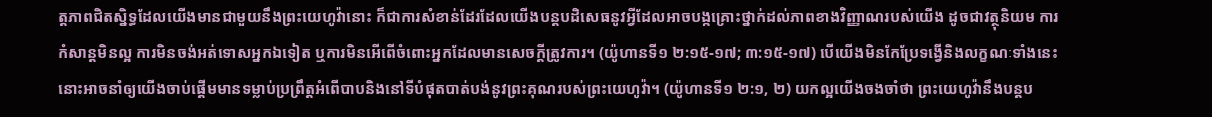ត្តភាពជិតស្និទ្ធដែលយើងមានជាមួយនឹងព្រះយេហូវ៉ានោះ ក៏ជាការសំខាន់ដែរដែលយើងបន្តបដិសេធនូវអ្វីដែលអាចបង្កគ្រោះថ្នាក់ដល់ភាពខាងវិញ្ញាណរបស់យើង ដូចជាវត្ថុនិយម ការកំសាន្តមិនល្អ ការមិនចង់អត់ទោសអ្នកឯទៀត ឬការមិនអើពើចំពោះអ្នកដែលមានសេចក្ដីត្រូវការ។ (យ៉ូហានទី១ ២:១៥-១៧; ៣:១៥-១៧) បើយើងមិនកែប្រែទង្វើនិងលក្ខណៈទាំងនេះ នោះអាចនាំឲ្យយើងចាប់ផ្ដើមមានទម្លាប់ប្រព្រឹត្តអំពើបាបនិងនៅទីបំផុតបាត់បង់នូវព្រះគុណរបស់ព្រះយេហូវ៉ា។ (យ៉ូហានទី១ ២:១, ២) យកល្អយើងចងចាំថា ព្រះយេហូវ៉ានឹងបន្តប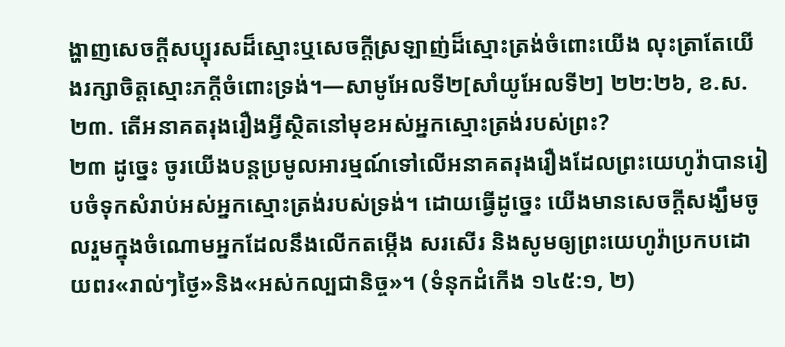ង្ហាញសេចក្ដីសប្បុរសដ៏ស្មោះឬសេចក្ដីស្រឡាញ់ដ៏ស្មោះត្រង់ចំពោះយើង លុះត្រាតែយើងរក្សាចិត្តស្មោះភក្ដីចំពោះទ្រង់។—សាមូអែលទី២[សាំយូអែលទី២] ២២:២៦, ខ.ស.
២៣. តើអនាគតរុងរឿងអ្វីស្ថិតនៅមុខអស់អ្នកស្មោះត្រង់របស់ព្រះ?
២៣ ដូច្នេះ ចូរយើងបន្តប្រមូលអារម្មណ៍ទៅលើអនាគតរុងរឿងដែលព្រះយេហូវ៉ាបានរៀបចំទុកសំរាប់អស់អ្នកស្មោះត្រង់របស់ទ្រង់។ ដោយធ្វើដូច្នេះ យើងមានសេចក្ដីសង្ឃឹមចូលរួមក្នុងចំណោមអ្នកដែលនឹងលើកតម្កើង សរសើរ និងសូមឲ្យព្រះយេហូវ៉ាប្រកបដោយពរ«រាល់ៗថ្ងៃ»និង«អស់កល្បជានិច្ច»។ (ទំនុកដំកើង ១៤៥:១, ២)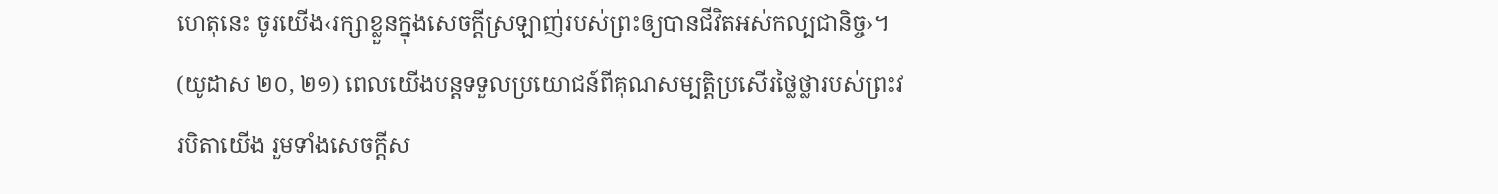ហេតុនេះ ចូរយើង‹រក្សាខ្លួនក្នុងសេចក្ដីស្រឡាញ់របស់ព្រះឲ្យបានជីវិតអស់កល្បជានិច្ច›។ (យូដាស ២០, ២១) ពេលយើងបន្តទទួលប្រយោជន៍ពីគុណសម្បត្ដិប្រសើរថ្លៃថ្លារបស់ព្រះវរបិតាយើង រួមទាំងសេចក្ដីស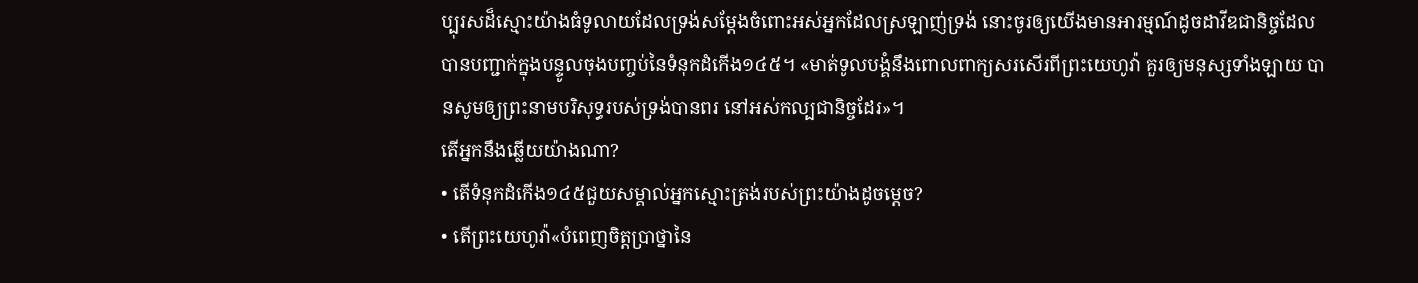ប្បុរសដ៏ស្មោះយ៉ាងធំទូលាយដែលទ្រង់សម្ដែងចំពោះអស់អ្នកដែលស្រឡាញ់ទ្រង់ នោះចូរឲ្យយើងមានអារម្មណ៍ដូចដាវីឌជានិច្ចដែលបានបញ្ជាក់ក្នុងបន្ទូលចុងបញ្ចប់នៃទំនុកដំកើង១៤៥។ «មាត់ទូលបង្គំនឹងពោលពាក្យសរសើរពីព្រះយេហូវ៉ា គួរឲ្យមនុស្សទាំងឡាយ បានសូមឲ្យព្រះនាមបរិសុទ្ធរបស់ទ្រង់បានពរ នៅអស់កល្បជានិច្ចដែរ»។
តើអ្នកនឹងឆ្លើយយ៉ាងណា?
• តើទំនុកដំកើង១៤៥ជួយសម្គាល់អ្នកស្មោះត្រង់របស់ព្រះយ៉ាងដូចម្ដេច?
• តើព្រះយេហូវ៉ា«បំពេញចិត្តប្រាថ្នានៃ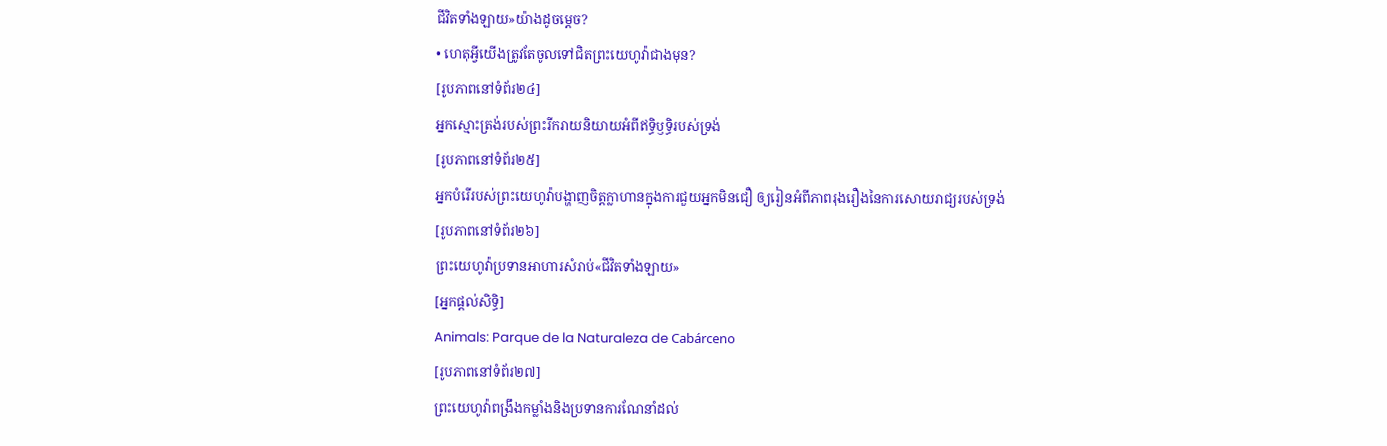ជីវិតទាំងឡាយ»យ៉ាងដូចម្ដេច?
• ហេតុអ្វីយើងត្រូវតែចូលទៅជិតព្រះយេហូវ៉ាជាងមុន?
[រូបភាពនៅទំព័រ២៤]
អ្នកស្មោះត្រង់របស់ព្រះរីករាយនិយាយអំពីឥទ្ធិឫទ្ធិរបស់ទ្រង់
[រូបភាពនៅទំព័រ២៥]
អ្នកបំរើរបស់ព្រះយេហូវ៉ាបង្ហាញចិត្តក្លាហានក្នុងការជួយអ្នកមិនជឿ ឲ្យរៀនអំពីភាពរុងរឿងនៃការសោយរាជ្យរបស់ទ្រង់
[រូបភាពនៅទំព័រ២៦]
ព្រះយេហូវ៉ាប្រទានអាហារសំរាប់«ជីវិតទាំងឡាយ»
[អ្នកផ្ដល់សិទ្ធិ]
Animals: Parque de la Naturaleza de Cabárceno
[រូបភាពនៅទំព័រ២៧]
ព្រះយេហូវ៉ាពង្រឹងកម្លាំងនិងប្រទានការណែនាំដល់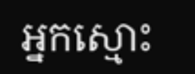អ្នកស្មោះ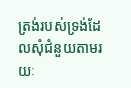ត្រង់របស់ទ្រង់ដែលសុំជំនួយតាមរយៈ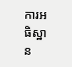ការអធិស្ឋាន